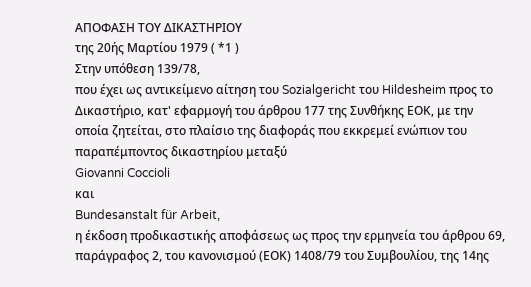ΑΠΟΦΑΣΗ ΤΟΥ ΔΙΚΑΣΤΗΡΙΟΥ
της 20ής Μαρτίου 1979 ( *1 )
Στην υπόθεση 139/78,
που έχει ως αντικείμενο αίτηση του Sozialgericht του Hildesheim προς το Δικαστήριο, κατ' εφαρμογή του άρθρου 177 της Συνθήκης ΕΟΚ, με την οποία ζητείται, στο πλαίσιο της διαφοράς που εκκρεμεί ενώπιον του παραπέμποντος δικαστηρίου μεταξύ
Giovanni Coccioli
και
Bundesanstalt für Arbeit,
η έκδοση προδικαστικής αποφάσεως ως προς την ερμηνεία του άρθρου 69, παράγραφος 2, του κανονισμού (ΕΟΚ) 1408/79 του Συμβουλίου, της 14ης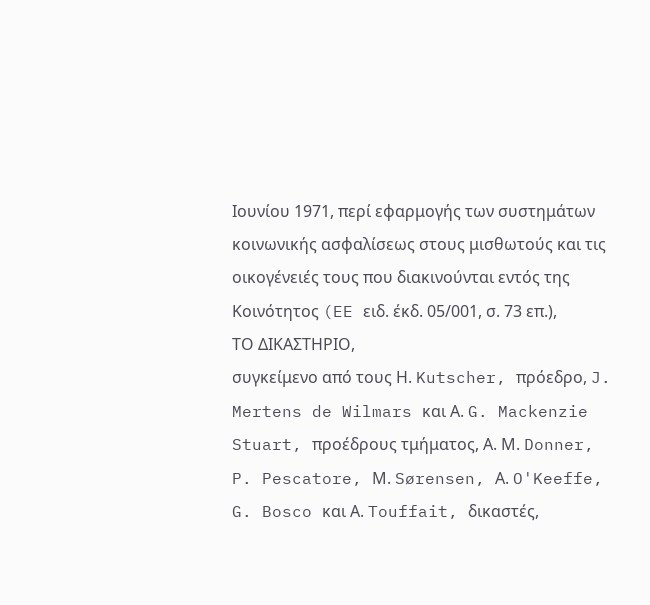Ιουνίου 1971, περί εφαρμογής των συστημάτων κοινωνικής ασφαλίσεως στους μισθωτούς και τις οικογένειές τους που διακινούνται εντός της Κοινότητος (EE ειδ. έκδ. 05/001, σ. 73 επ.),
ΤΟ ΔΙΚΑΣΤΗΡΙΟ,
συγκείμενο από τους Η. Kutscher, πρόεδρο, J. Mertens de Wilmars και Α. G. Mackenzie Stuart, προέδρους τμήματος, Α. Μ. Donner, P. Pescatore, Μ. Sørensen, Α. O'Keeffe, G. Bosco και Α. Touffait, δικαστές,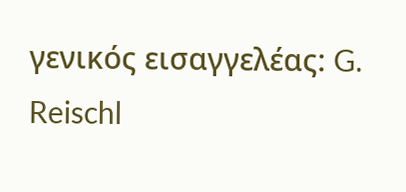γενικός εισαγγελέας: G. Reischl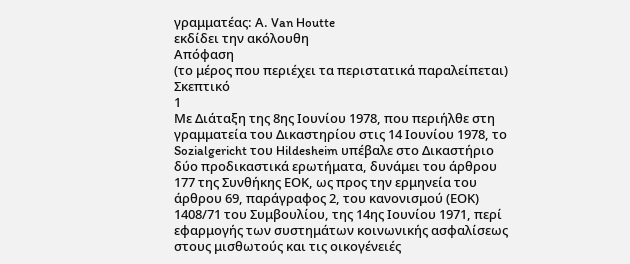γραμματέας: Α. Van Houtte
εκδίδει την ακόλουθη
Απόφαση
(το μέρος που περιέχει τα περιστατικά παραλείπεται)
Σκεπτικό
1
Με Διάταξη της 8ης Ιουνίου 1978, που περιήλθε στη γραμματεία του Δικαστηρίου στις 14 Ιουνίου 1978, το Sozialgericht του Hildesheim υπέβαλε στο Δικαστήριο δύο προδικαστικά ερωτήματα, δυνάμει του άρθρου 177 της Συνθήκης ΕΟΚ, ως προς την ερμηνεία του άρθρου 69, παράγραφος 2, του κανονισμού (ΕΟΚ) 1408/71 του Συμβουλίου, της 14ης Ιουνίου 1971, περί εφαρμογής των συστημάτων κοινωνικής ασφαλίσεως στους μισθωτούς και τις οικογένειές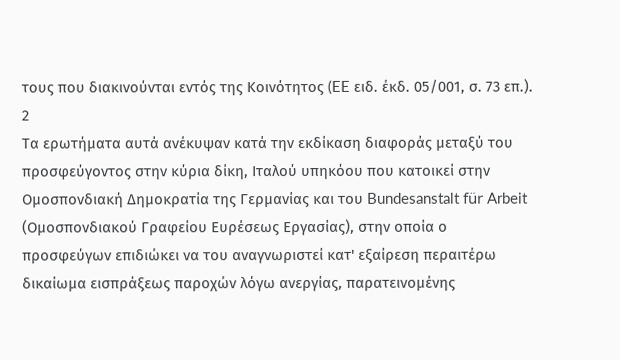τους που διακινούνται εντός της Κοινότητος (EE ειδ. έκδ. 05/001, σ. 73 επ.).
2
Τα ερωτήματα αυτά ανέκυψαν κατά την εκδίκαση διαφοράς μεταξύ του προσφεύγοντος στην κύρια δίκη, Ιταλού υπηκόου που κατοικεί στην Ομοσπονδιακή Δημοκρατία της Γερμανίας και του Bundesanstalt für Arbeit (Ομοσπονδιακού Γραφείου Ευρέσεως Εργασίας), στην οποία ο προσφεύγων επιδιώκει να του αναγνωριστεί κατ' εξαίρεση περαιτέρω δικαίωμα εισπράξεως παροχών λόγω ανεργίας, παρατεινομένης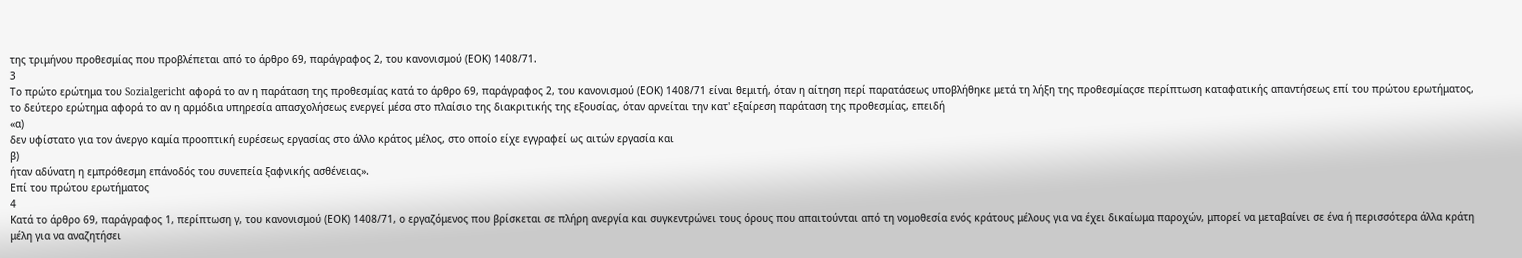της τριμήνου προθεσμίας που προβλέπεται από το άρθρο 69, παράγραφος 2, του κανονισμού (ΕΟΚ) 1408/71.
3
Το πρώτο ερώτημα του Sozialgericht αφορά το αν η παράταση της προθεσμίας κατά το άρθρο 69, παράγραφος 2, του κανονισμού (ΕΟΚ) 1408/71 είναι θεμιτή, όταν η αίτηση περί παρατάσεως υποβλήθηκε μετά τη λήξη της προθεσμίαςσε περίπτωση καταφατικής απαντήσεως επί του πρώτου ερωτήματος, το δεύτερο ερώτημα αφορά το αν η αρμόδια υπηρεσία απασχολήσεως ενεργεί μέσα στο πλαίσιο της διακριτικής της εξουσίας, όταν αρνείται την κατ' εξαίρεση παράταση της προθεσμίας, επειδή
«α)
δεν υφίστατο για τον άνεργο καμία προοπτική ευρέσεως εργασίας στο άλλο κράτος μέλος, στο οποίο είχε εγγραφεί ως αιτών εργασία και
β)
ήταν αδύνατη η εμπρόθεσμη επάνοδός του συνεπεία ξαφνικής ασθένειας».
Επί του πρώτου ερωτήματος
4
Κατά το άρθρο 69, παράγραφος 1, περίπτωση γ, του κανονισμού (ΕΟΚ) 1408/71, ο εργαζόμενος που βρίσκεται σε πλήρη ανεργία και συγκεντρώνει τους όρους που απαιτούνται από τη νομοθεσία ενός κράτους μέλους για να έχει δικαίωμα παροχών, μπορεί να μεταβαίνει σε ένα ή περισσότερα άλλα κράτη μέλη για να αναζητήσει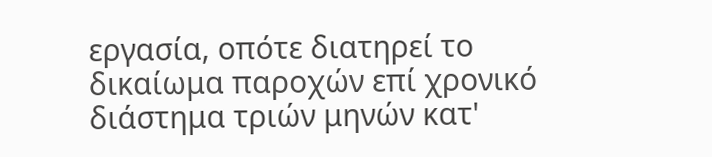εργασία, οπότε διατηρεί το δικαίωμα παροχών επί χρονικό διάστημα τριών μηνών κατ'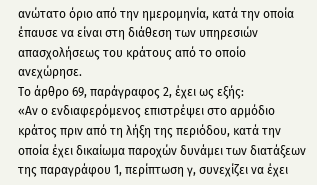ανώτατο όριο από την ημερομηνία, κατά την οποία έπαυσε να είναι στη διάθεση των υπηρεσιών απασχολήσεως του κράτους από το οποίο ανεχώρησε.
Το άρθρο 69, παράγραφος 2, έχει ως εξής:
«Αν ο ενδιαφερόμενος επιστρέψει στο αρμόδιο κράτος πριν από τη λήξη της περιόδου, κατά την οποία έχει δικαίωμα παροχών δυνάμει των διατάξεων της παραγράφου 1, περίπτωση γ, συνεχίζει να έχει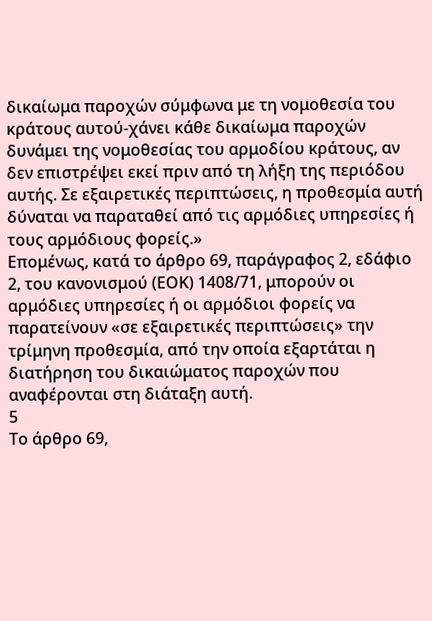δικαίωμα παροχών σύμφωνα με τη νομοθεσία του κράτους αυτού-χάνει κάθε δικαίωμα παροχών δυνάμει της νομοθεσίας του αρμοδίου κράτους, αν δεν επιστρέψει εκεί πριν από τη λήξη της περιόδου αυτής. Σε εξαιρετικές περιπτώσεις, η προθεσμία αυτή δύναται να παραταθεί από τις αρμόδιες υπηρεσίες ή τους αρμόδιους φορείς.»
Επομένως, κατά το άρθρο 69, παράγραφος 2, εδάφιο 2, του κανονισμού (ΕΟΚ) 1408/71, μπορούν οι αρμόδιες υπηρεσίες ή οι αρμόδιοι φορείς να παρατείνουν «σε εξαιρετικές περιπτώσεις» την τρίμηνη προθεσμία, από την οποία εξαρτάται η διατήρηση του δικαιώματος παροχών που αναφέρονται στη διάταξη αυτή.
5
Το άρθρο 69,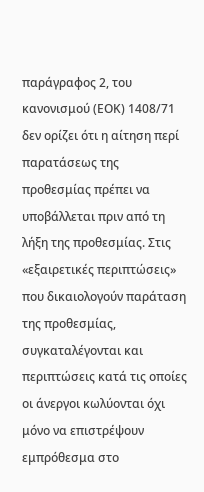παράγραφος 2, του κανονισμού (ΕΟΚ) 1408/71 δεν ορίζει ότι η αίτηση περί παρατάσεως της προθεσμίας πρέπει να υποβάλλεται πριν από τη λήξη της προθεσμίας. Στις «εξαιρετικές περιπτώσεις» που δικαιολογούν παράταση της προθεσμίας, συγκαταλέγονται και περιπτώσεις κατά τις οποίες οι άνεργοι κωλύονται όχι μόνο να επιστρέψουν εμπρόθεσμα στο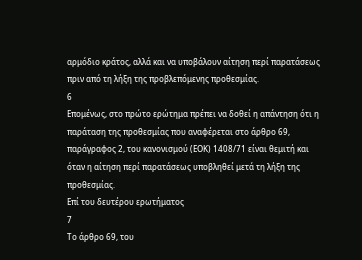αρμόδιο κράτος, αλλά και να υποβάλουν αίτηση περί παρατάσεως πριν από τη λήξη της προβλεπόμενης προθεσμίας.
6
Επομένως, στο πρώτο ερώτημα πρέπει να δοθεί η απάντηση ότι η παράταση της προθεσμίας που αναφέρεται στο άρθρο 69, παράγραφος 2, του κανονισμού (ΕΟΚ) 1408/71 είναι θεμιτή και όταν η αίτηση περί παρατάσεως υποβληθεί μετά τη λήξη της προθεσμίας.
Επί του δευτέρου ερωτήματος
7
Το άρθρο 69, του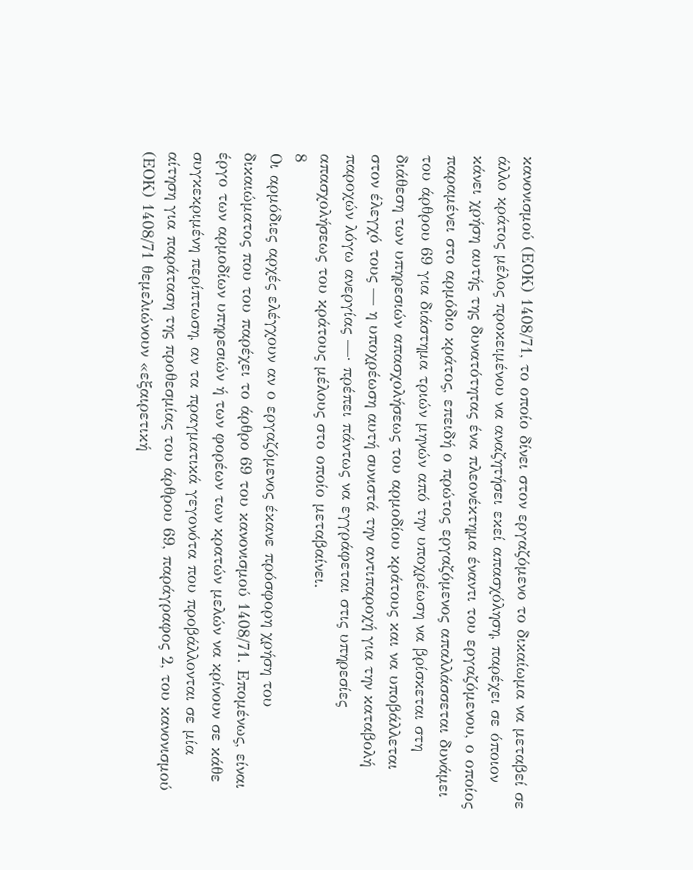κανονισμού (ΕΟΚ) 1408/71, το οποίο δίνει στον εργαζόμενο το δικαίωμα να μεταβεί σε άλλο κράτος μέλος προκειμένου να αναζητήσει εκεί απασχόληση, παρέχει σε όποιον κάνει χρήση αυτής της δυνατότητας ένα πλεονέκτημα έναντι του εργαζόμενου, ο οποίος παραμένει στο αρμόδιο κράτος, επειδή ο πρώτος εργαζόμενος απαλλάσσεται δυνάμει του άρθρου 69 για διάστημα τριών μηνών από την υποχρέωση να βρίσκεται στη διάθεση των υπηρεσιών απασχολήσεως του αρμοδίου κράτους και να υποβάλλεται στον έλεγχό τους — η υποχρέωση αυτή συνιστά την αντιπαροχή για την καταβολή παροχών λόγω ανεργίας —· πρέπει πάντως να εγγράφεται στις υπηρεσίες απασχολήσεως του κράτους μέλους στο οποίο μεταβαίνει.
8
Οι αρμόδιες αρχές ελέγχουν αν ο εργαζόμενος έκανε πρόσφορη χρήση του δικαιώματος που του παρέχει το άρθρο 69 του κανονισμού 1408/71. Επομένως, είναι έργο των αρμοδίων υπηρεσιών ή των φορέων των κρατών μελών να κρίνουν σε κάθε συγκεκριμένη περίπτωση, αν τα πραγματικά γεγονότα που προβάλλονται σε μία αίτηση για παράταση της προθεσμίας του άρθρου 69, παράγραφος 2, του κανονισμού (ΕΟΚ) 1408/71 θεμελιώνουν «εξαιρετική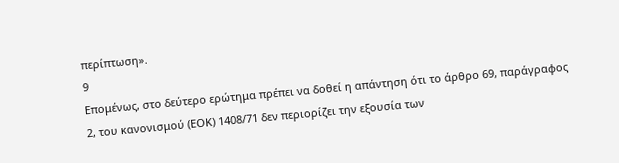περίπτωση».
9
Επομένως, στο δεύτερο ερώτημα πρέπει να δοθεί η απάντηση ότι το άρθρο 69, παράγραφος 2, του κανονισμού (ΕΟΚ) 1408/71 δεν περιορίζει την εξουσία των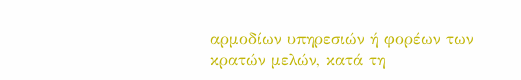αρμοδίων υπηρεσιών ή φορέων των κρατών μελών, κατά τη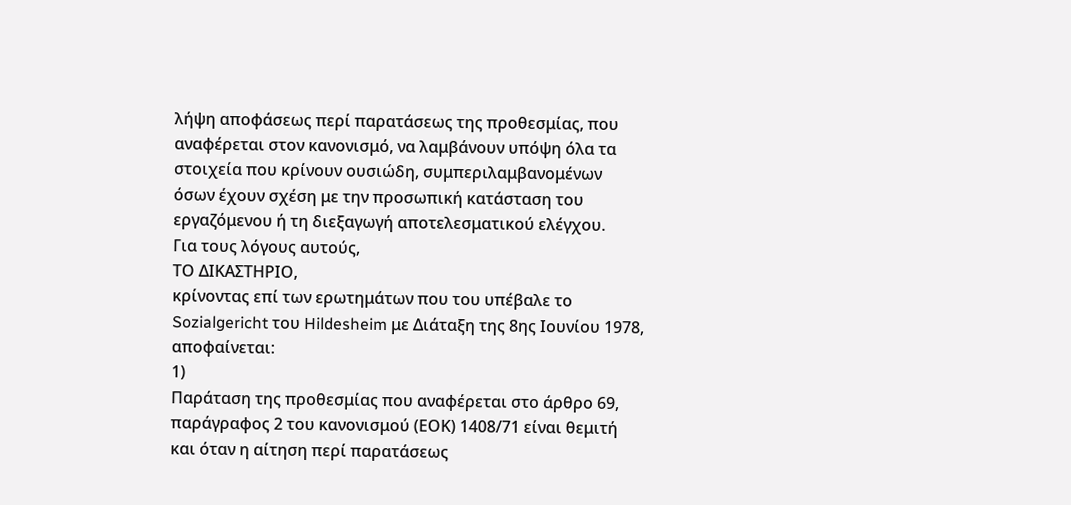λήψη αποφάσεως περί παρατάσεως της προθεσμίας, που αναφέρεται στον κανονισμό, να λαμβάνουν υπόψη όλα τα στοιχεία που κρίνουν ουσιώδη, συμπεριλαμβανομένων όσων έχουν σχέση με την προσωπική κατάσταση του εργαζόμενου ή τη διεξαγωγή αποτελεσματικού ελέγχου.
Για τους λόγους αυτούς,
ΤΟ ΔΙΚΑΣΤΗΡΙΟ,
κρίνοντας επί των ερωτημάτων που του υπέβαλε το Sozialgericht του Hildesheim με Διάταξη της 8ης Ιουνίου 1978, αποφαίνεται:
1)
Παράταση της προθεσμίας που αναφέρεται στο άρθρο 69, παράγραφος 2 του κανονισμού (ΕΟΚ) 1408/71 είναι θεμιτή και όταν η αίτηση περί παρατάσεως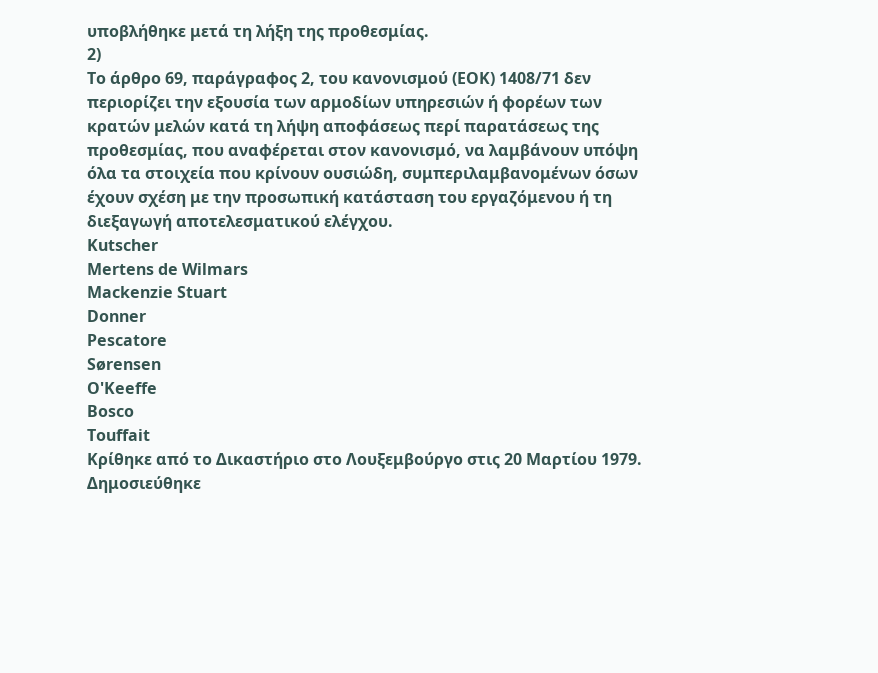υποβλήθηκε μετά τη λήξη της προθεσμίας.
2)
Το άρθρο 69, παράγραφος 2, του κανονισμού (ΕΟΚ) 1408/71 δεν περιορίζει την εξουσία των αρμοδίων υπηρεσιών ή φορέων των κρατών μελών κατά τη λήψη αποφάσεως περί παρατάσεως της προθεσμίας, που αναφέρεται στον κανονισμό, να λαμβάνουν υπόψη όλα τα στοιχεία που κρίνουν ουσιώδη, συμπεριλαμβανομένων όσων έχουν σχέση με την προσωπική κατάσταση του εργαζόμενου ή τη διεξαγωγή αποτελεσματικού ελέγχου.
Kutscher
Mertens de Wilmars
Mackenzie Stuart
Donner
Pescatore
Sørensen
O'Keeffe
Bosco
Touffait
Κρίθηκε από το Δικαστήριο στο Λουξεμβούργο στις 20 Μαρτίου 1979.
Δημοσιεύθηκε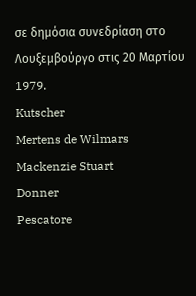σε δημόσια συνεδρίαση στο Λουξεμβούργο στις 20 Μαρτίου 1979.
Kutscher
Mertens de Wilmars
Mackenzie Stuart
Donner
Pescatore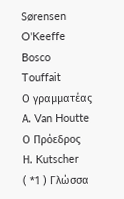Sørensen
O'Keeffe
Bosco
Touffait
Ο γραμματέας
Α. Van Houtte
Ο Πρόεδρος
Η. Kutscher
( *1 ) Γλώσσα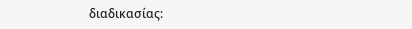διαδικασίας: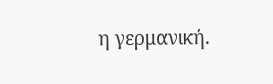η γερμανική.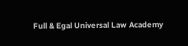Full & Egal Universal Law Academy